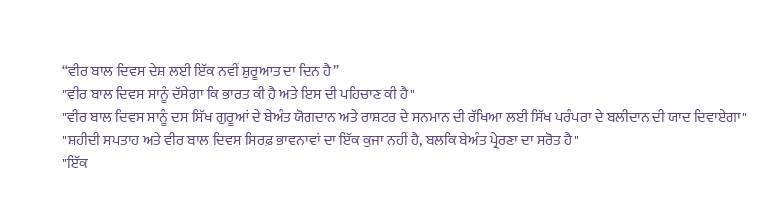“ਵੀਰ ਬਾਲ ਦਿਵਸ ਦੇਸ਼ ਲਈ ਇੱਕ ਨਵੀਂ ਸ਼ੁਰੂਆਤ ਦਾ ਦਿਨ ਹੈ”
"ਵੀਰ ਬਾਲ ਦਿਵਸ ਸਾਨੂੰ ਦੱਸੇਗਾ ਕਿ ਭਾਰਤ ਕੀ ਹੈ ਅਤੇ ਇਸ ਦੀ ਪਹਿਚਾਣ ਕੀ ਹੈ"
"ਵੀਰ ਬਾਲ ਦਿਵਸ ਸਾਨੂੰ ਦਸ ਸਿੱਖ ਗੁਰੂਆਂ ਦੇ ਬੇਅੰਤ ਯੋਗਦਾਨ ਅਤੇ ਰਾਸ਼ਟਰ ਦੇ ਸਨਮਾਨ ਦੀ ਰੱਖਿਆ ਲਈ ਸਿੱਖ ਪਰੰਪਰਾ ਦੇ ਬਲੀਦਾਨ ਦੀ ਯਾਦ ਦਿਵਾਏਗਾ"
"ਸ਼ਹੀਦੀ ਸਪਤਾਹ ਅਤੇ ਵੀਰ ਬਾਲ ਦਿਵਸ ਸਿਰਫ਼ ਭਾਵਨਾਵਾਂ ਦਾ ਇੱਕ ਕੁਜਾ ਨਹੀਂ ਹੈ, ਬਲਕਿ ਬੇਅੰਤ ਪ੍ਰੇਰਣਾ ਦਾ ਸਰੋਤ ਹੈ"
"ਇੱਕ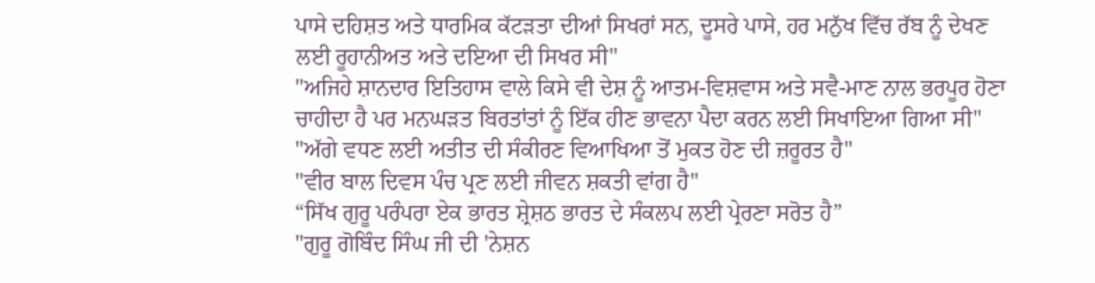ਪਾਸੇ ਦਹਿਸ਼ਤ ਅਤੇ ਧਾਰਮਿਕ ਕੱਟੜਤਾ ਦੀਆਂ ਸਿਖਰਾਂ ਸਨ, ਦੂਸਰੇ ਪਾਸੇ, ਹਰ ਮਨੁੱਖ ਵਿੱਚ ਰੱਬ ਨੂੰ ਦੇਖਣ ਲਈ ਰੂਹਾਨੀਅਤ ਅਤੇ ਦਇਆ ਦੀ ਸਿਖਰ ਸੀ"
"ਅਜਿਹੇ ਸ਼ਾਨਦਾਰ ਇਤਿਹਾਸ ਵਾਲੇ ਕਿਸੇ ਵੀ ਦੇਸ਼ ਨੂੰ ਆਤਮ-ਵਿਸ਼ਵਾਸ ਅਤੇ ਸਵੈ-ਮਾਣ ਨਾਲ ਭਰਪੂਰ ਹੋਣਾ ਚਾਹੀਦਾ ਹੈ ਪਰ ਮਨਘੜਤ ਬਿਰਤਾਂਤਾਂ ਨੂੰ ਇੱਕ ਹੀਣ ਭਾਵਨਾ ਪੈਦਾ ਕਰਨ ਲਈ ਸਿਖਾਇਆ ਗਿਆ ਸੀ"
"ਅੱਗੇ ਵਧਣ ਲਈ ਅਤੀਤ ਦੀ ਸੰਕੀਰਣ ਵਿਆਖਿਆ ਤੋਂ ਮੁਕਤ ਹੋਣ ਦੀ ਜ਼ਰੂਰਤ ਹੈ"
"ਵੀਰ ਬਾਲ ਦਿਵਸ ਪੰਚ ਪ੍ਰਣ ਲਈ ਜੀਵਨ ਸ਼ਕਤੀ ਵਾਂਗ ਹੈ"
“ਸਿੱਖ ਗੁਰੂ ਪਰੰਪਰਾ ਏਕ ਭਾਰਤ ਸ਼੍ਰੇਸ਼ਠ ਭਾਰਤ ਦੇ ਸੰਕਲਪ ਲਈ ਪ੍ਰੇਰਣਾ ਸਰੋਤ ਹੈ”
"ਗੁਰੂ ਗੋਬਿੰਦ ਸਿੰਘ ਜੀ ਦੀ 'ਨੇਸ਼ਨ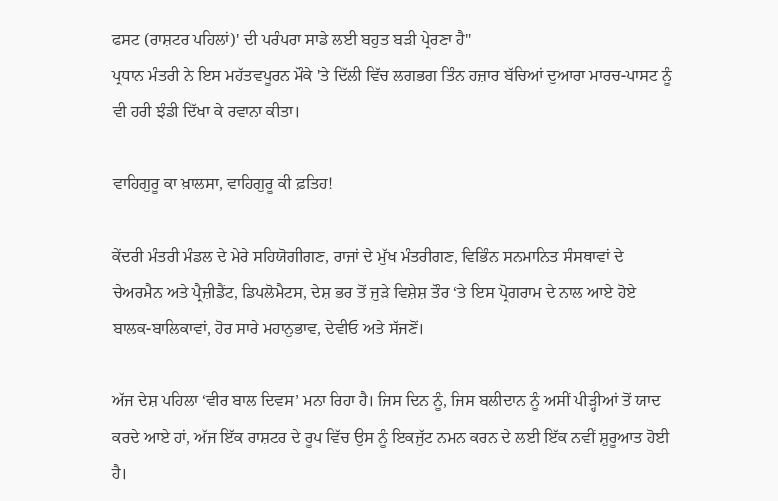ਫਸਟ (ਰਾਸ਼ਟਰ ਪਹਿਲਾਂ)' ਦੀ ਪਰੰਪਰਾ ਸਾਡੇ ਲਈ ਬਹੁਤ ਬੜੀ ਪ੍ਰੇਰਣਾ ਹੈ"
ਪ੍ਰਧਾਨ ਮੰਤਰੀ ਨੇ ਇਸ ਮਹੱਤਵਪੂਰਨ ਮੌਕੇ 'ਤੇ ਦਿੱਲੀ ਵਿੱਚ ਲਗਭਗ ਤਿੰਨ ਹਜ਼ਾਰ ਬੱਚਿਆਂ ਦੁਆਰਾ ਮਾਰਚ-ਪਾਸਟ ਨੂੰ ਵੀ ਹਰੀ ਝੰਡੀ ਦਿੱਖਾ ਕੇ ਰਵਾਨਾ ਕੀਤਾ।

ਵਾਹਿਗੁਰੂ ਕਾ ਖ਼ਾਲਸਾ, ਵਾਹਿਗੁਰੂ ਕੀ ਫ਼ਤਿਹ!

ਕੇਂਦਰੀ ਮੰਤਰੀ ਮੰਡਲ ਦੇ ਮੇਰੇ ਸਹਿਯੋਗੀਗਣ, ਰਾਜਾਂ ਦੇ ਮੁੱਖ ਮੰਤਰੀਗਣ, ਵਿਭਿੰਨ ਸਨਮਾਨਿਤ ਸੰਸਥਾਵਾਂ ਦੇ ਚੇਅਰਮੈਨ ਅਤੇ ਪ੍ਰੈਜ਼ੀਡੈਂਟ, ਡਿਪਲੋਮੈਟਸ, ਦੇਸ਼ ਭਰ ਤੋਂ ਜੁੜੇ ਵਿਸ਼ੇਸ਼ ਤੌਰ ‘ਤੇ ਇਸ ਪ੍ਰੋਗਰਾਮ ਦੇ ਨਾਲ ਆਏ ਹੋਏ ਬਾਲਕ-ਬਾਲਿਕਾਵਾਂ, ਹੋਰ ਸਾਰੇ ਮਹਾਨੁਭਾਵ, ਦੇਵੀਓ ਅਤੇ ਸੱਜਣੋਂ।

ਅੱਜ ਦੇਸ਼ ਪਹਿਲਾ ‘ਵੀਰ ਬਾਲ ਦਿਵਸ’ ਮਨਾ ਰਿਹਾ ਹੈ। ਜਿਸ ਦਿਨ ਨੂੰ, ਜਿਸ ਬਲੀਦਾਨ ਨੂੰ ਅਸੀਂ ਪੀੜ੍ਹੀਆਂ ਤੋਂ ਯਾਦ ਕਰਦੇ ਆਏ ਹਾਂ, ਅੱਜ ਇੱਕ ਰਾਸ਼ਟਰ ਦੇ ਰੂਪ ਵਿੱਚ ਉਸ ਨੂੰ ਇਕਜੁੱਟ ਨਮਨ ਕਰਨ ਦੇ ਲਈ ਇੱਕ ਨਵੀਂ ਸ਼ੁਰੂਆਤ ਹੋਈ ਹੈ।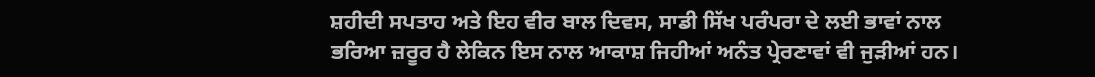ਸ਼ਹੀਦੀ ਸਪਤਾਹ ਅਤੇ ਇਹ ਵੀਰ ਬਾਲ ਦਿਵਸ, ਸਾਡੀ ਸਿੱਖ ਪਰੰਪਰਾ ਦੇ ਲਈ ਭਾਵਾਂ ਨਾਲ ਭਰਿਆ ਜ਼ਰੂਰ ਹੈ ਲੇਕਿਨ ਇਸ ਨਾਲ ਆਕਾਸ਼ ਜਿਹੀਆਂ ਅਨੰਤ ਪ੍ਰੇਰਣਾਵਾਂ ਵੀ ਜੁੜੀਆਂ ਹਨ।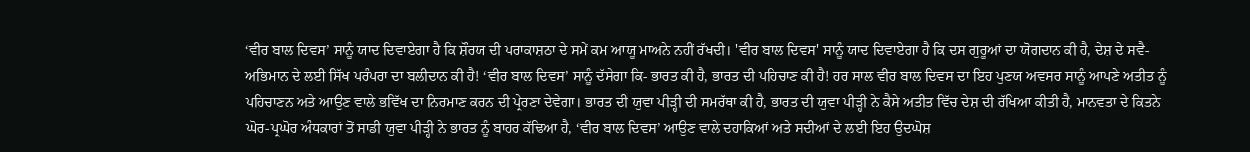‘ਵੀਰ ਬਾਲ ਦਿਵਸ’ ਸਾਨੂੰ ਯਾਦ ਦਿਵਾਏਗਾ ਹੈ ਕਿ ਸ਼ੌਰਯ ਦੀ ਪਰਾਕਾਸ਼ਠਾ ਦੇ ਸਮੇਂ ਕਮ ਆਯੂ ਮਾਅਨੇ ਨਹੀਂ ਰੱਖਦੀ। 'ਵੀਰ ਬਾਲ ਦਿਵਸ' ਸਾਨੂੰ ਯਾਦ ਦਿਵਾਏਗਾ ਹੈ ਕਿ ਦਸ ਗੁਰੂਆਂ ਦਾ ਯੋਗਦਾਨ ਕੀ ਹੈ, ਦੇਸ਼ ਦੇ ਸਵੈ-ਅਭਿਮਾਨ ਦੇ ਲਈ ਸਿੱਖ ਪਰੰਪਰਾ ਦਾ ਬਲੀਦਾਨ ਕੀ ਹੈ! ‘ਵੀਰ ਬਾਲ ਦਿਵਸ’ ਸਾਨੂੰ ਦੱਸੇਗਾ ਕਿ- ਭਾਰਤ ਕੀ ਹੈ, ਭਾਰਤ ਦੀ ਪਹਿਚਾਣ ਕੀ ਹੈ! ਹਰ ਸਾਲ ਵੀਰ ਬਾਲ ਦਿਵਸ ਦਾ ਇਹ ਪੁਣਯ ਅਵਸਰ ਸਾਨੂੰ ਆਪਣੇ ਅਤੀਤ ਨੂੰ ਪਹਿਚਾਣਨ ਅਤੇ ਆਉਣ ਵਾਲੇ ਭਵਿੱਖ ਦਾ ਨਿਰਮਾਣ ਕਰਨ ਦੀ ਪ੍ਰੇਰਣਾ ਦੇਵੇਗਾ। ਭਾਰਤ ਦੀ ਯੁਵਾ ਪੀੜ੍ਹੀ ਦੀ ਸਮਰੱਥਾ ਕੀ ਹੈ, ਭਾਰਤ ਦੀ ਯੁਵਾ ਪੀੜ੍ਹੀ ਨੇ ਕੈਸੇ ਅਤੀਤ ਵਿੱਚ ਦੇਸ਼ ਦੀ ਰੱਖਿਆ ਕੀਤੀ ਹੈ, ਮਾਨਵਤਾ ਦੇ ਕਿਤਨੇ ਘੋਰ-ਪ੍ਰਘੋਰ ਅੰਧਕਾਰਾਂ ਤੋਂ ਸਾਡੀ ਯੁਵਾ ਪੀੜ੍ਹੀ ਨੇ ਭਾਰਤ ਨੂੰ ਬਾਹਰ ਕੱਢਿਆ ਹੈ, ‘ਵੀਰ ਬਾਲ ਦਿਵਸ’ ਆਉਣ ਵਾਲੇ ਦਹਾਕਿਆਂ ਅਤੇ ਸਦੀਆਂ ਦੇ ਲਈ ਇਹ ਉਦਘੋਸ਼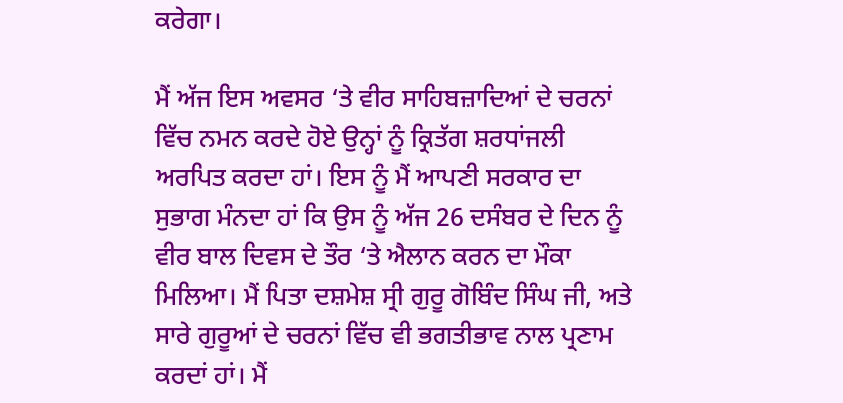ਕਰੇਗਾ।

ਮੈਂ ਅੱਜ ਇਸ ਅਵਸਰ ‘ਤੇ ਵੀਰ ਸਾਹਿਬਜ਼ਾਦਿਆਂ ਦੇ ਚਰਨਾਂ ਵਿੱਚ ਨਮਨ ਕਰਦੇ ਹੋਏ ਉਨ੍ਹਾਂ ਨੂੰ ਕ੍ਰਿਤੱਗ ਸ਼ਰਧਾਂਜਲੀ ਅਰਪਿਤ ਕਰਦਾ ਹਾਂ। ਇਸ ਨੂੰ ਮੈਂ ਆਪਣੀ ਸਰਕਾਰ ਦਾ ਸੁਭਾਗ ਮੰਨਦਾ ਹਾਂ ਕਿ ਉਸ ਨੂੰ ਅੱਜ 26 ਦਸੰਬਰ ਦੇ ਦਿਨ ਨੂੰ ਵੀਰ ਬਾਲ ਦਿਵਸ ਦੇ ਤੌਰ ‘ਤੇ ਐਲਾਨ ਕਰਨ ਦਾ ਮੌਕਾ ਮਿਲਿਆ। ਮੈਂ ਪਿਤਾ ਦਸ਼ਮੇਸ਼ ਸ੍ਰੀ ਗੁਰੂ ਗੋਬਿੰਦ ਸਿੰਘ ਜੀ, ਅਤੇ ਸਾਰੇ ਗੁਰੂਆਂ ਦੇ ਚਰਨਾਂ ਵਿੱਚ ਵੀ ਭਗਤੀਭਾਵ ਨਾਲ ਪ੍ਰਣਾਮ ਕਰਦਾਂ ਹਾਂ। ਮੈਂ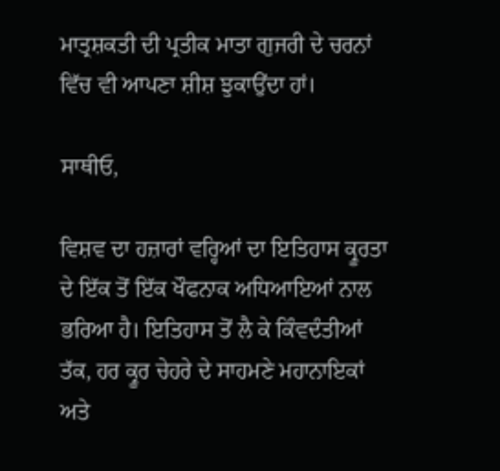ਮਾਤ੍ਰਸ਼ਕਤੀ ਦੀ ਪ੍ਰਤੀਕ ਮਾਤਾ ਗੁਜਰੀ ਦੇ ਚਰਨਾਂ ਵਿੱਚ ਵੀ ਆਪਣਾ ਸ਼ੀਸ਼ ਝੁਕਾਉਂਦਾ ਹਾਂ।

ਸਾਥੀਓ,

ਵਿਸ਼ਵ ਦਾ ਹਜ਼ਾਰਾਂ ਵਰ੍ਹਿਆਂ ਦਾ ਇਤਿਹਾਸ ਕ੍ਰੂਰਤਾ ਦੇ ਇੱਕ ਤੋਂ ਇੱਕ ਖੌਫਨਾਕ ਅਧਿਆਇਆਂ ਨਾਲ ਭਰਿਆ ਹੈ। ਇਤਿਹਾਸ ਤੋਂ ਲੈ ਕੇ ਕਿੰਵਦੰਤੀਆਂ ਤੱਕ, ਹਰ ਕ੍ਰੂਰ ਚੇਹਰੇ ਦੇ ਸਾਹਮਣੇ ਮਹਾਨਾਇਕਾਂ ਅਤੇ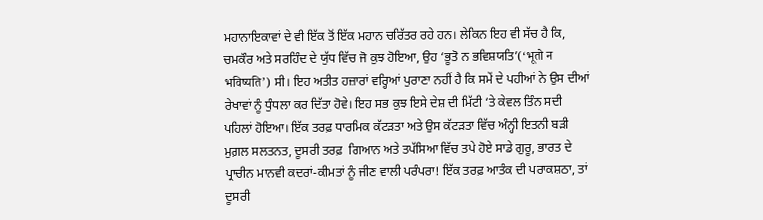ਮਹਾਨਾਇਕਾਵਾਂ ਦੇ ਵੀ ਇੱਕ ਤੋਂ ਇੱਕ ਮਹਾਨ ਚਰਿੱਤਰ ਰਹੇ ਹਨ। ਲੇਕਿਨ ਇਹ ਵੀ ਸੱਚ ਹੈ ਕਿ, ਚਮਕੌਰ ਅਤੇ ਸਰਹਿੰਦ ਦੇ ਯੁੱਧ ਵਿੱਚ ਜੋ ਕੁਝ ਹੋਇਆ, ਉਹ ‘ਭੂਤੋ ਨ ਭਵਿਸ਼ਯਤਿ’(‘भूतो न भविष्यति’) ਸੀ। ਇਹ ਅਤੀਤ ਹਜ਼ਾਰਾਂ ਵਰ੍ਹਿਆਂ ਪੁਰਾਣਾ ਨਹੀਂ ਹੈ ਕਿ ਸਮੇਂ ਦੇ ਪਹੀਆਂ ਨੇ ਉਸ ਦੀਆਂ ਰੇਖਾਵਾਂ ਨੂੰ ਧੁੰਧਲਾ ਕਰ ਦਿੱਤਾ ਹੋਵੇ। ਇਹ ਸਭ ਕੁਝ ਇਸੇ ਦੇਸ਼ ਦੀ ਮਿੱਟੀ ‘ਤੇ ਕੇਵਲ ਤਿੰਨ ਸਦੀ ਪਹਿਲਾਂ ਹੋਇਆ। ਇੱਕ ਤਰਫ਼ ਧਾਰਮਿਕ ਕੱਟੜਤਾ ਅਤੇ ਉਸ ਕੱਟੜਤਾ ਵਿੱਚ ਅੰਨ੍ਹੀ ਇਤਨੀ ਬੜੀ ਮੁਗ਼ਲ ਸਲਤਨਤ, ਦੂਸਰੀ ਤਰਫ਼  ਗਿਆਨ ਅਤੇ ਤਪੱਸਿਆ ਵਿੱਚ ਤਪੇ ਹੋਏ ਸਾਡੇ ਗੁਰੂ, ਭਾਰਤ ਦੇ ਪ੍ਰਾਚੀਨ ਮਾਨਵੀ ਕਦਰਾਂ-ਕੀਮਤਾਂ ਨੂੰ ਜੀਣ ਵਾਲੀ ਪਰੰਪਰਾ! ਇੱਕ ਤਰਫ਼ ਆਤੰਕ ਦੀ ਪਰਾਕਸ਼ਠਾ, ਤਾਂ ਦੂਸਰੀ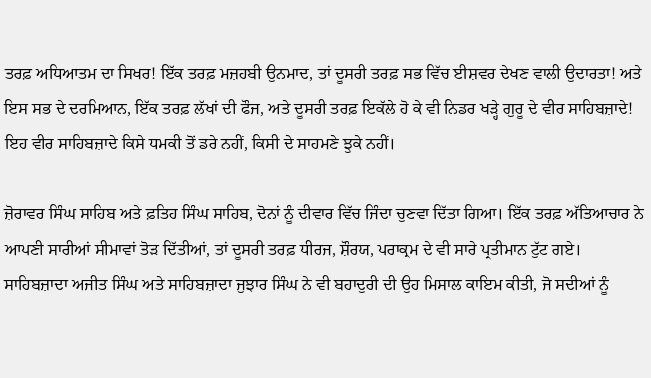ਤਰਫ਼ ਅਧਿਆਤਮ ਦਾ ਸਿਖਰ! ਇੱਕ ਤਰਫ਼ ਮਜ਼ਹਬੀ ਉਨਮਾਦ, ਤਾਂ ਦੂਸਰੀ ਤਰਫ਼ ਸਭ ਵਿੱਚ ਈਸ਼ਵਰ ਦੇਖਣ ਵਾਲੀ ਉਦਾਰਤਾ! ਅਤੇ ਇਸ ਸਭ ਦੇ ਦਰਮਿਆਨ, ਇੱਕ ਤਰਫ਼ ਲੱਖਾਂ ਦੀ ਫੌਜ, ਅਤੇ ਦੂਸਰੀ ਤਰਫ਼ ਇਕੱਲੇ ਹੋ ਕੇ ਵੀ ਨਿਡਰ ਖੜ੍ਹੇ ਗੁਰੂ ਦੇ ਵੀਰ ਸਾਹਿਬਜ਼ਾਦੇ! ਇਹ ਵੀਰ ਸਾਹਿਬਜ਼ਾਦੇ ਕਿਸੇ ਧਮਕੀ ਤੋਂ ਡਰੇ ਨਹੀਂ, ਕਿਸੀ ਦੇ ਸਾਹਮਣੇ ਝੁਕੇ ਨਹੀਂ।

ਜ਼ੋਰਾਵਰ ਸਿੰਘ ਸਾਹਿਬ ਅਤੇ ਫ਼ਤਿਹ ਸਿੰਘ ਸਾਹਿਬ, ਦੋਨਾਂ ਨੂੰ ਦੀਵਾਰ ਵਿੱਚ ਜਿੰਦਾ ਚੁਣਵਾ ਦਿੱਤਾ ਗਿਆ। ਇੱਕ ਤਰਫ਼ ਅੱਤਿਆਚਾਰ ਨੇ ਆਪਣੀ ਸਾਰੀਆਂ ਸੀਮਾਵਾਂ ਤੋੜ ਦਿੱਤੀਆਂ, ਤਾਂ ਦੂਸਰੀ ਤਰਫ਼ ਧੀਰਜ, ਸ਼ੌਰਯ, ਪਰਾਕ੍ਰਮ ਦੇ ਵੀ ਸਾਰੇ ਪ੍ਰਤੀਮਾਨ ਟੁੱਟ ਗਏ। ਸਾਹਿਬਜ਼ਾਦਾ ਅਜੀਤ ਸਿੰਘ ਅਤੇ ਸਾਹਿਬਜ਼ਾਦਾ ਜੁਝਾਰ ਸਿੰਘ ਨੇ ਵੀ ਬਹਾਦੁਰੀ ਦੀ ਉਹ ਮਿਸਾਲ ਕਾਇਮ ਕੀਤੀ, ਜੋ ਸਦੀਆਂ ਨੂੰ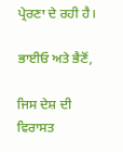ਪ੍ਰੇਰਣਾ ਦੇ ਰਹੀ ਹੈ।

ਭਾਈਓ ਅਤੇ ਭੈਣੋਂ,

ਜਿਸ ਦੇਸ਼ ਦੀ ਵਿਰਾਸਤ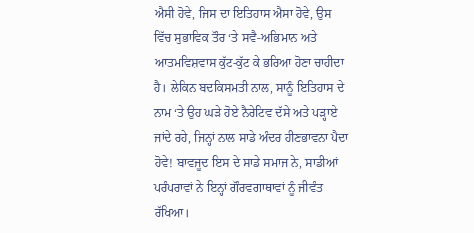ਐਸੀ ਹੋਵੇ, ਜਿਸ ਦਾ ਇਤਿਹਾਸ ਐਸਾ ਹੋਵੇ, ਉਸ ਵਿੱਚ ਸੁਭਾਵਿਕ ਤੌਰ ‘ਤੇ ਸਵੈ-ਅਭਿਮਾਨ ਅਤੇ ਆਤਮਵਿਸ਼ਵਾਸ ਕੁੱਟ-ਕੁੱਟ ਕੇ ਭਰਿਆ ਹੋਣਾ ਚਾਹੀਦਾ ਹੈ। ਲੇਕਿਨ ਬਦਕਿਸਮਤੀ ਨਾਲ, ਸਾਨੂੰ ਇਤਿਹਾਸ ਦੇ ਨਾਮ ‘ਤੇ ਉਹ ਘੜੇ ਹੋਏ ਨੈਰੇਟਿਵ ਦੱਸੇ ਅਤੇ ਪੜ੍ਹਾਏ ਜਾਂਦੇ ਰਹੇ, ਜਿਨ੍ਹਾਂ ਨਾਲ ਸਾਡੇ ਅੰਦਰ ਹੀਣਭਾਵਨਾ ਪੈਦਾ ਹੋਵੇ! ਬਾਵਜੂਦ ਇਸ ਦੇ ਸਾਡੇ ਸਮਾਜ ਨੇ, ਸਾਡੀਆਂ ਪਰੰਪਰਾਵਾਂ ਨੇ ਇਨ੍ਹਾਂ ਗੌਰਵਗਾਥਾਵਾਂ ਨੂੰ ਜੀਵੰਤ ਰੱਖਿਆ।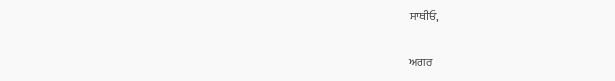ਸਾਥੀਓ,

ਅਗਰ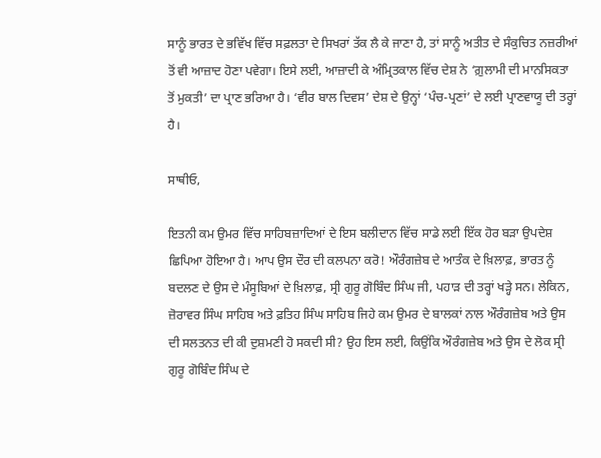ਸਾਨੂੰ ਭਾਰਤ ਦੇ ਭਵਿੱਖ ਵਿੱਚ ਸਫ਼ਲਤਾ ਦੇ ਸਿਖਰਾਂ ਤੱਕ ਲੈ ਕੇ ਜਾਣਾ ਹੈ, ਤਾਂ ਸਾਨੂੰ ਅਤੀਤ ਦੇ ਸੰਕੁਚਿਤ ਨਜ਼ਰੀਆਂ ਤੋਂ ਵੀ ਆਜ਼ਾਦ ਹੋਣਾ ਪਵੇਗਾ। ਇਸੇ ਲਈ, ਆਜ਼ਾਦੀ ਕੇ ਅੰਮ੍ਰਿਤਕਾਲ ਵਿੱਚ ਦੇਸ਼ ਨੇ ‘ਗ਼ੁਲਾਮੀ ਦੀ ਮਾਨਸਿਕਤਾ ਤੋਂ ਮੁਕਤੀ’ ਦਾ ਪ੍ਰਾਣ ਭਰਿਆ ਹੈ। ‘ਵੀਰ ਬਾਲ ਦਿਵਸ’ ਦੇਸ਼ ਦੇ ਉਨ੍ਹਾਂ ‘ਪੰਚ-ਪ੍ਰਣਾਂ’ ਦੇ ਲਈ ਪ੍ਰਾਣਵਾਯੂ ਦੀ ਤਰ੍ਹਾਂ ਹੈ।

ਸਾਥੀਓ,

ਇਤਨੀ ਕਮ ਉਮਰ ਵਿੱਚ ਸਾਹਿਬਜ਼ਾਦਿਆਂ ਦੇ ਇਸ ਬਲੀਦਾਨ ਵਿੱਚ ਸਾਡੇ ਲਈ ਇੱਕ ਹੋਰ ਬੜਾ ਉਪਦੇਸ਼ ਛਿਪਿਆ ਹੋਇਆ ਹੈ। ਆਪ ਉਸ ਦੌਰ ਦੀ ਕਲਪਨਾ ਕਰੋ! ਔਰੰਗਜ਼ੇਬ ਦੇ ਆਤੰਕ ਦੇ ਖ਼ਿਲਾਫ਼, ਭਾਰਤ ਨੂੰ ਬਦਲਣ ਦੇ ਉਸ ਦੇ ਮੰਸੂਬਿਆਂ ਦੇ ਖ਼ਿਲਾਫ਼, ਸ੍ਰੀ ਗੁਰੂ ਗੋਬਿੰਦ ਸਿੰਘ ਜੀ, ਪਹਾੜ ਦੀ ਤਰ੍ਹਾਂ ਖੜ੍ਹੇ ਸਨ। ਲੇਕਿਨ, ਜ਼ੋਰਾਵਰ ਸਿੰਘ ਸਾਹਿਬ ਅਤੇ ਫ਼ਤਿਹ ਸਿੰਘ ਸਾਹਿਬ ਜਿਹੇ ਕਮ ਉਮਰ ਦੇ ਬਾਲਕਾਂ ਨਾਲ ਔਰੰਗਜ਼ੇਬ ਅਤੇ ਉਸ ਦੀ ਸਲਤਨਤ ਦੀ ਕੀ ਦੁਸ਼ਮਣੀ ਹੋ ਸਕਦੀ ਸੀ? ਉਹ ਇਸ ਲਈ, ਕਿਉਂਕਿ ਔਰੰਗਜ਼ੇਬ ਅਤੇ ਉਸ ਦੇ ਲੋਕ ਸ੍ਰੀ ਗੁਰੂ ਗੋਬਿੰਦ ਸਿੰਘ ਦੇ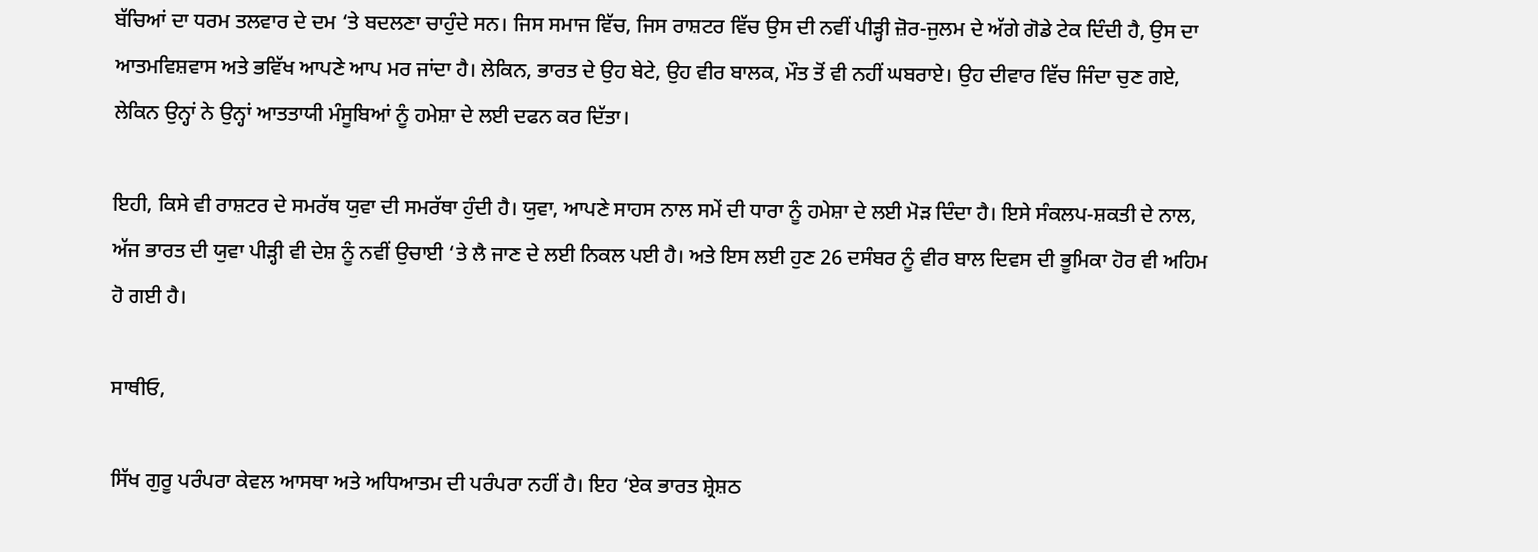ਬੱਚਿਆਂ ਦਾ ਧਰਮ ਤਲਵਾਰ ਦੇ ਦਮ ‘ਤੇ ਬਦਲਣਾ ਚਾਹੁੰਦੇ ਸਨ। ਜਿਸ ਸਮਾਜ ਵਿੱਚ, ਜਿਸ ਰਾਸ਼ਟਰ ਵਿੱਚ ਉਸ ਦੀ ਨਵੀਂ ਪੀੜ੍ਹੀ ਜ਼ੋਰ-ਜੁਲਮ ਦੇ ਅੱਗੇ ਗੋਡੇ ਟੇਕ ਦਿੰਦੀ ਹੈ, ਉਸ ਦਾ ਆਤਮਵਿਸ਼ਵਾਸ ਅਤੇ ਭਵਿੱਖ ਆਪਣੇ ਆਪ ਮਰ ਜਾਂਦਾ ਹੈ। ਲੇਕਿਨ, ਭਾਰਤ ਦੇ ਉਹ ਬੇਟੇ, ਉਹ ਵੀਰ ਬਾਲਕ, ਮੌਤ ਤੋਂ ਵੀ ਨਹੀਂ ਘਬਰਾਏ। ਉਹ ਦੀਵਾਰ ਵਿੱਚ ਜਿੰਦਾ ਚੁਣ ਗਏ, ਲੇਕਿਨ ਉਨ੍ਹਾਂ ਨੇ ਉਨ੍ਹਾਂ ਆਤਤਾਯੀ ਮੰਸੂਬਿਆਂ ਨੂੰ ਹਮੇਸ਼ਾ ਦੇ ਲਈ ਦਫਨ ਕਰ ਦਿੱਤਾ।

ਇਹੀ, ਕਿਸੇ ਵੀ ਰਾਸ਼ਟਰ ਦੇ ਸਮਰੱਥ ਯੁਵਾ ਦੀ ਸਮਰੱਥਾ ਹੁੰਦੀ ਹੈ। ਯੁਵਾ, ਆਪਣੇ ਸਾਹਸ ਨਾਲ ਸਮੇਂ ਦੀ ਧਾਰਾ ਨੂੰ ਹਮੇਸ਼ਾ ਦੇ ਲਈ ਮੋੜ ਦਿੰਦਾ ਹੈ। ਇਸੇ ਸੰਕਲਪ-ਸ਼ਕਤੀ ਦੇ ਨਾਲ, ਅੱਜ ਭਾਰਤ ਦੀ ਯੁਵਾ ਪੀੜ੍ਹੀ ਵੀ ਦੇਸ਼ ਨੂੰ ਨਵੀਂ ਉਚਾਈ ‘ਤੇ ਲੈ ਜਾਣ ਦੇ ਲਈ ਨਿਕਲ ਪਈ ਹੈ। ਅਤੇ ਇਸ ਲਈ ਹੁਣ 26 ਦਸੰਬਰ ਨੂੰ ਵੀਰ ਬਾਲ ਦਿਵਸ ਦੀ ਭੂਮਿਕਾ ਹੋਰ ਵੀ ਅਹਿਮ ਹੋ ਗਈ ਹੈ।

ਸਾਥੀਓ,

ਸਿੱਖ ਗੁਰੂ ਪਰੰਪਰਾ ਕੇਵਲ ਆਸਥਾ ਅਤੇ ਅਧਿਆਤਮ ਦੀ ਪਰੰਪਰਾ ਨਹੀਂ ਹੈ। ਇਹ ‘ਏਕ ਭਾਰਤ ਸ਼੍ਰੇਸ਼ਠ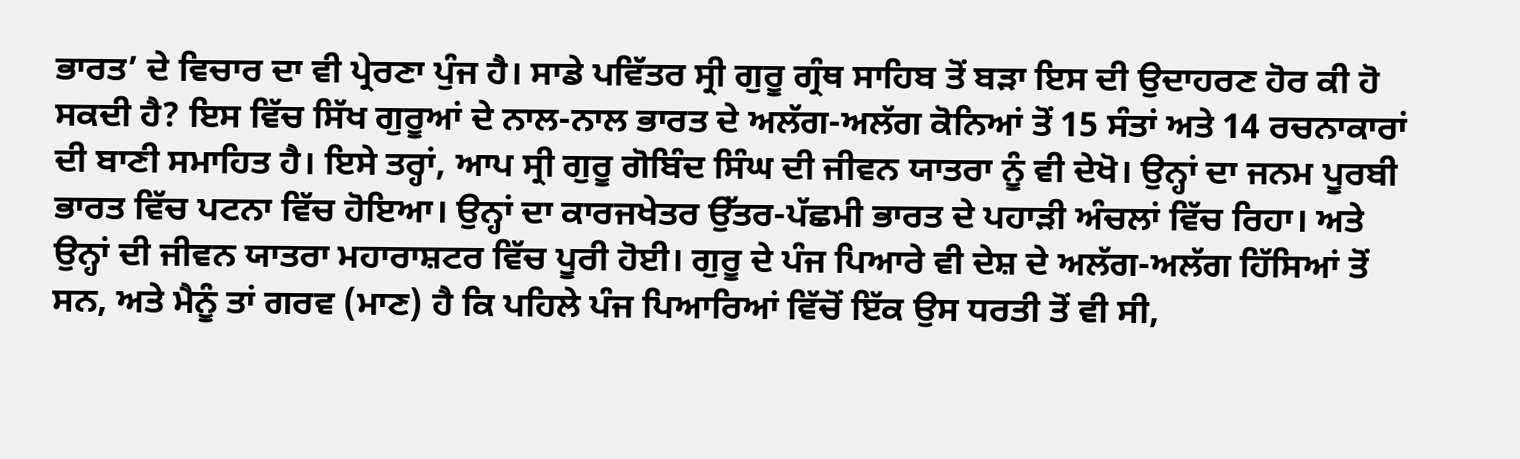ਭਾਰਤ’ ਦੇ ਵਿਚਾਰ ਦਾ ਵੀ ਪ੍ਰੇਰਣਾ ਪੁੰਜ ਹੈ। ਸਾਡੇ ਪਵਿੱਤਰ ਸ੍ਰੀ ਗੁਰੂ ਗ੍ਰੰਥ ਸਾਹਿਬ ਤੋਂ ਬੜਾ ਇਸ ਦੀ ਉਦਾਹਰਣ ਹੋਰ ਕੀ ਹੋ ਸਕਦੀ ਹੈ? ਇਸ ਵਿੱਚ ਸਿੱਖ ਗੁਰੂਆਂ ਦੇ ਨਾਲ-ਨਾਲ ਭਾਰਤ ਦੇ ਅਲੱਗ-ਅਲੱਗ ਕੋਨਿਆਂ ਤੋਂ 15 ਸੰਤਾਂ ਅਤੇ 14 ਰਚਨਾਕਾਰਾਂ ਦੀ ਬਾਣੀ ਸਮਾਹਿਤ ਹੈ। ਇਸੇ ਤਰ੍ਹਾਂ, ਆਪ ਸ੍ਰੀ ਗੁਰੂ ਗੋਬਿੰਦ ਸਿੰਘ ਦੀ ਜੀਵਨ ਯਾਤਰਾ ਨੂੰ ਵੀ ਦੇਖੋ। ਉਨ੍ਹਾਂ ਦਾ ਜਨਮ ਪੂਰਬੀ ਭਾਰਤ ਵਿੱਚ ਪਟਨਾ ਵਿੱਚ ਹੋਇਆ। ਉਨ੍ਹਾਂ ਦਾ ਕਾਰਜਖੇਤਰ ਉੱਤਰ-ਪੱਛਮੀ ਭਾਰਤ ਦੇ ਪਹਾੜੀ ਅੰਚਲਾਂ ਵਿੱਚ ਰਿਹਾ। ਅਤੇ ਉਨ੍ਹਾਂ ਦੀ ਜੀਵਨ ਯਾਤਰਾ ਮਹਾਰਾਸ਼ਟਰ ਵਿੱਚ ਪੂਰੀ ਹੋਈ। ਗੁਰੂ ਦੇ ਪੰਜ ਪਿਆਰੇ ਵੀ ਦੇਸ਼ ਦੇ ਅਲੱਗ-ਅਲੱਗ ਹਿੱਸਿਆਂ ਤੋਂ ਸਨ, ਅਤੇ ਮੈਨੂੰ ਤਾਂ ਗਰਵ (ਮਾਣ) ਹੈ ਕਿ ਪਹਿਲੇ ਪੰਜ ਪਿਆਰਿਆਂ ਵਿੱਚੋਂ ਇੱਕ ਉਸ ਧਰਤੀ ਤੋਂ ਵੀ ਸੀ,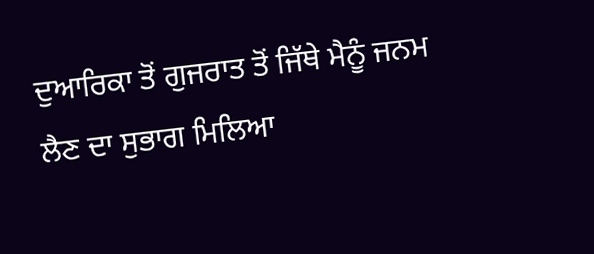ਦੁਆਰਿਕਾ ਤੋਂ ਗੁਜਰਾਤ ਤੋਂ ਜਿੱਥੇ ਮੈਨੂੰ ਜਨਮ ਲੈਣ ਦਾ ਸੁਭਾਗ ਮਿਲਿਆ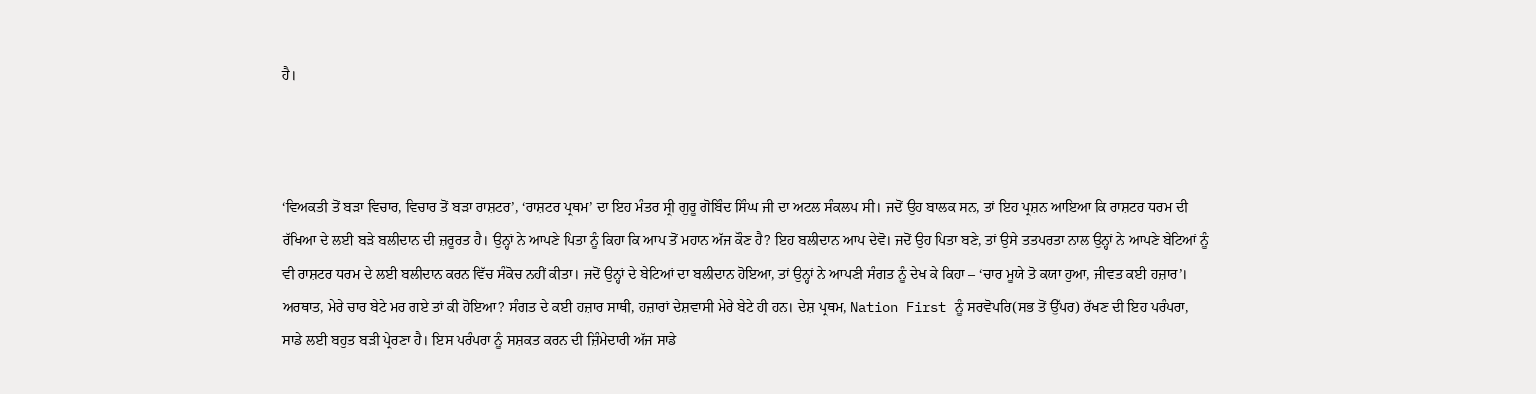ਹੈ।



‘ਵਿਅਕਤੀ ਤੋਂ ਬੜਾ ਵਿਚਾਰ, ਵਿਚਾਰ ਤੋਂ ਬੜਾ ਰਾਸ਼ਟਰ’, ‘ਰਾਸ਼ਟਰ ਪ੍ਰਥਮ’ ਦਾ ਇਹ ਮੰਤਰ ਸ੍ਰੀ ਗੁਰੂ ਗੋਬਿੰਦ ਸਿੰਘ ਜੀ ਦਾ ਅਟਲ ਸੰਕਲਪ ਸੀ। ਜਦੋਂ ਉਹ ਬਾਲਕ ਸਨ, ਤਾਂ ਇਹ ਪ੍ਰਸ਼ਨ ਆਇਆ ਕਿ ਰਾਸ਼ਟਰ ਧਰਮ ਦੀ ਰੱਖਿਆ ਦੇ ਲਈ ਬੜੇ ਬਲੀਦਾਨ ਦੀ ਜ਼ਰੂਰਤ ਹੈ। ਉਨ੍ਹਾਂ ਨੇ ਆਪਣੇ ਪਿਤਾ ਨੂੰ ਕਿਹਾ ਕਿ ਆਪ ਤੋਂ ਮਹਾਨ ਅੱਜ ਕੌਣ ਹੈ? ਇਹ ਬਲੀਦਾਨ ਆਪ ਦੇਵੋ। ਜਦੋਂ ਉਹ ਪਿਤਾ ਬਣੇ, ਤਾਂ ਉਸੇ ਤਤਪਰਤਾ ਨਾਲ ਉਨ੍ਹਾਂ ਨੇ ਆਪਣੇ ਬੇਟਿਆਂ ਨੂੰ ਵੀ ਰਾਸ਼ਟਰ ਧਰਮ ਦੇ ਲਈ ਬਲੀਦਾਨ ਕਰਨ ਵਿੱਚ ਸੰਕੋਚ ਨਹੀਂ ਕੀਤਾ। ਜਦੋਂ ਉਨ੍ਹਾਂ ਦੇ ਬੇਟਿਆਂ ਦਾ ਬਲੀਦਾਨ ਹੋਇਆ, ਤਾਂ ਉਨ੍ਹਾਂ ਨੇ ਆਪਣੀ ਸੰਗਤ ਨੂੰ ਦੇਖ ਕੇ ਕਿਹਾ – ‘ਚਾਰ ਮੂਯੇ ਤੋ ਕਯਾ ਹੁਆ, ਜੀਵਤ ਕਈ ਹਜ਼ਾਰ’। ਅਰਥਾਤ, ਮੇਰੇ ਚਾਰ ਬੇਟੇ ਮਰ ਗਏ ਤਾਂ ਕੀ ਹੋਇਆ? ਸੰਗਤ ਦੇ ਕਈ ਹਜ਼ਾਰ ਸਾਥੀ, ਹਜ਼ਾਰਾਂ ਦੇਸ਼ਵਾਸੀ ਮੇਰੇ ਬੇਟੇ ਹੀ ਹਨ। ਦੇਸ਼ ਪ੍ਰਥਮ, Nation First ਨੂੰ ਸਰਵੋਪਰਿ(ਸਭ ਤੋਂ ਉੱਪਰ) ਰੱਖਣ ਦੀ ਇਹ ਪਰੰਪਰਾ, ਸਾਡੇ ਲਈ ਬਹੁਤ ਬੜੀ ਪ੍ਰੇਰਣਾ ਹੈ। ਇਸ ਪਰੰਪਰਾ ਨੂੰ ਸਸ਼ਕਤ ਕਰਨ ਦੀ ਜ਼ਿੰਮੇਦਾਰੀ ਅੱਜ ਸਾਡੇ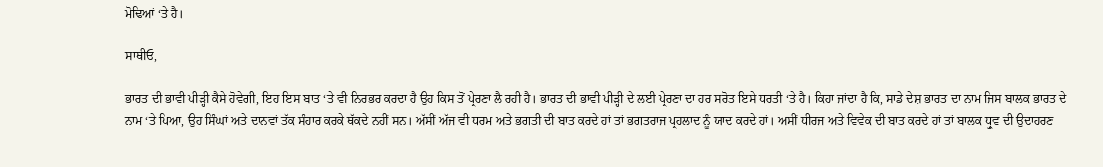ਮੋਢਿਆਂ ‘ਤੇ ਹੈ।

ਸਾਥੀਓ,

ਭਾਰਤ ਦੀ ਭਾਵੀ ਪੀੜ੍ਹੀ ਕੈਸੇ ਹੋਵੇਗੀ, ਇਹ ਇਸ ਬਾਤ ‘ਤੇ ਵੀ ਨਿਰਭਰ ਕਰਦਾ ਹੈ ਉਹ ਕਿਸ ਤੋਂ ਪ੍ਰੇਰਣਾ ਲੈ ਰਹੀ ਹੈ। ਭਾਰਤ ਦੀ ਭਾਵੀ ਪੀੜ੍ਹੀ ਦੇ ਲਈ ਪ੍ਰੇਰਣਾ ਦਾ ਹਰ ਸਰੋਤ ਇਸੇ ਧਰਤੀ ‘ਤੇ ਹੈ। ਕਿਹਾ ਜਾਂਦਾ ਹੈ ਕਿ, ਸਾਡੇ ਦੇਸ਼ ਭਾਰਤ ਦਾ ਨਾਮ ਜਿਸ ਬਾਲਕ ਭਾਰਤ ਦੇ ਨਾਮ ‘ਤੇ ਪਿਆ, ਉਹ ਸਿੰਘਾਂ ਅਤੇ ਦਾਨਵਾਂ ਤੱਕ ਸੰਹਾਰ ਕਰਕੇ ਥੱਕਦੇ ਨਹੀਂ ਸਨ। ਅੱਸੀਂ ਅੱਜ ਵੀ ਧਰਮ ਅਤੇ ਭਗਤੀ ਦੀ ਬਾਤ ਕਰਦੇ ਹਾਂ ਤਾਂ ਭਗਤਰਾਜ ਪ੍ਰਹਲਾਦ ਨੂੰ ਯਾਦ ਕਰਦੇ ਹਾਂ। ਅਸੀਂ ਧੀਰਜ ਅਤੇ ਵਿਵੇਕ ਦੀ ਬਾਤ ਕਰਦੇ ਹਾਂ ਤਾਂ ਬਾਲਕ ਧ੍ਰੁਵ ਦੀ ਉਦਾਹਰਣ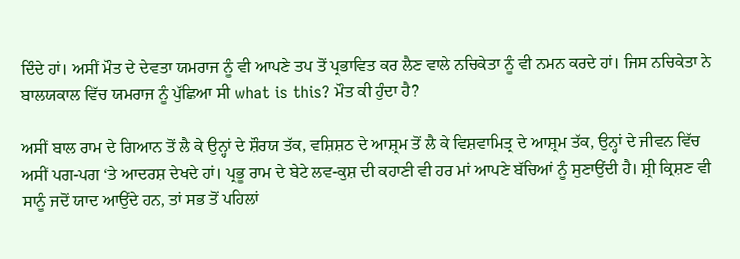ਦਿੰਦੇ ਹਾਂ। ਅਸੀਂ ਮੌਤ ਦੇ ਦੇਵਤਾ ਯਮਰਾਜ ਨੂੰ ਵੀ ਆਪਣੇ ਤਪ ਤੋਂ ਪ੍ਰਭਾਵਿਤ ਕਰ ਲੈਣ ਵਾਲੇ ਨਚਿਕੇਤਾ ਨੂੰ ਵੀ ਨਮਨ ਕਰਦੇ ਹਾਂ। ਜਿਸ ਨਚਿਕੇਤਾ ਨੇ ਬਾਲਯਕਾਲ ਵਿੱਚ ਯਮਰਾਜ ਨੂੰ ਪੁੱਛਿਆ ਸੀ what is this? ਮੌਤ ਕੀ ਹੁੰਦਾ ਹੈ?

ਅਸੀਂ ਬਾਲ ਰਾਮ ਦੇ ਗਿਆਨ ਤੋਂ ਲੈ ਕੇ ਉਨ੍ਹਾਂ ਦੇ ਸ਼ੌਰਯ ਤੱਕ, ਵਸ਼ਿਸ਼ਠ ਦੇ ਆਸ਼੍ਰਮ ਤੋਂ ਲੈ ਕੇ ਵਿਸ਼ਵਾਮਿਤ੍ਰ ਦੇ ਆਸ਼੍ਰਮ ਤੱਕ, ਉਨ੍ਹਾਂ ਦੇ ਜੀਵਨ ਵਿੱਚ ਅਸੀਂ ਪਗ-ਪਗ ‘ਤੇ ਆਦਰਸ਼ ਦੇਖਦੇ ਹਾਂ। ਪ੍ਰਭੂ ਰਾਮ ਦੇ ਬੇਟੇ ਲਵ-ਕੁਸ਼ ਦੀ ਕਹਾਣੀ ਵੀ ਹਰ ਮਾਂ ਆਪਣੇ ਬੱਚਿਆਂ ਨੂੰ ਸੁਣਾਉਂਦੀ ਹੈ। ਸ਼੍ਰੀ ਕ੍ਰਿਸ਼ਣ ਵੀ ਸਾਨੂੰ ਜਦੋਂ ਯਾਦ ਆਉਂਦੇ ਹਨ, ਤਾਂ ਸਭ ਤੋਂ ਪਹਿਲਾਂ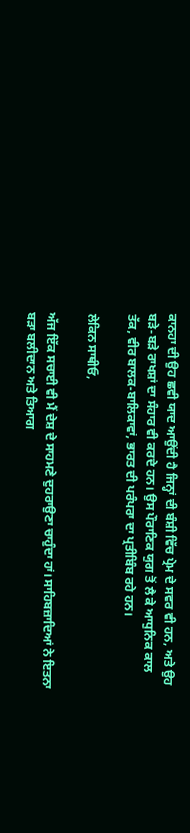ਕਾਨਹਾ ਦੀ ਉਹ ਛਵੀ ਯਾਦ ਆਉਂਦੀ ਹੈ ਜਿਨ੍ਹਾਂ ਦੀ ਬੰਸ਼ੀ ਵਿੱਚ ਪ੍ਰੇਮ ਦੇ ਸਵਰ ਵੀ ਹਨ, ਅਤੇ ਉਹ ਬੜੇ-ਬੜੇ ਰਾਖਸ਼ਾਂ ਦਾ ਸੰਹਾਰ ਵੀ ਕਰਦੇ ਹਨ। ਉਸ ਪੌਰਾਣਿਕ ਯੁਗ ਤੋਂ ਲੈ ਕੇ ਆਧੁਨਿਕ ਕਾਲ ਤੱਕ, ਵੀਰ ਬਾਲਕ-ਬਾਲਿਕਾਵਾਂ, ਭਾਰਤ ਦੀ ਪਰੰਪਰਾ ਦਾ ਪ੍ਰਤੀਬਿੰਬ ਰਹੇ ਹਨ।

ਲੇਕਿਨ ਸਾਥੀਓ,

ਅੱਜ ਇੱਕ ਸਚਾਈ ਵੀ ਮੈਂ ਦੇਸ਼ ਦੇ ਸਾਹਮਣੇ ਦੁਹਰਾਉਣਾ ਚਾਹੁੰਦਾ ਹਾਂ। ਸਾਹਿਬਜ਼ਾਦਿਆਂ ਨੇ ਇਤਨਾ ਬੜਾ ਬਲੀਦਾਨ ਅਤੇ ਤਿਆਗ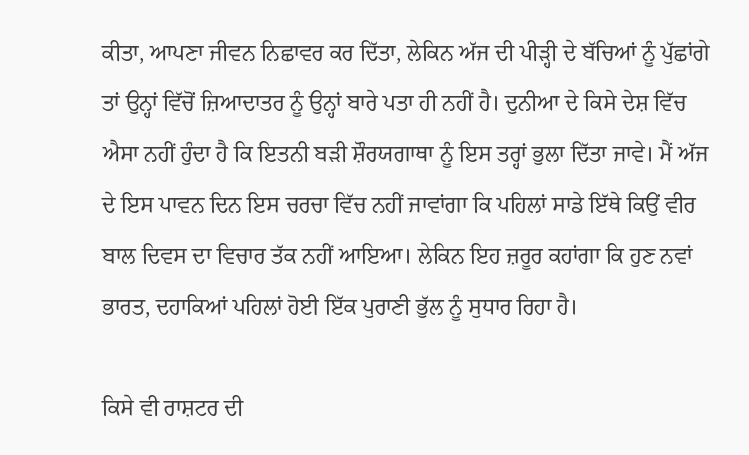ਕੀਤਾ, ਆਪਣਾ ਜੀਵਨ ਨਿਛਾਵਰ ਕਰ ਦਿੱਤਾ, ਲੇਕਿਨ ਅੱਜ ਦੀ ਪੀੜ੍ਹੀ ਦੇ ਬੱਚਿਆਂ ਨੂੰ ਪੁੱਛਾਂਗੇ ਤਾਂ ਉਨ੍ਹਾਂ ਵਿੱਚੋਂ ਜ਼ਿਆਦਾਤਰ ਨੂੰ ਉਨ੍ਹਾਂ ਬਾਰੇ ਪਤਾ ਹੀ ਨਹੀਂ ਹੈ। ਦੁਨੀਆ ਦੇ ਕਿਸੇ ਦੇਸ਼ ਵਿੱਚ ਐਸਾ ਨਹੀਂ ਹੁੰਦਾ ਹੈ ਕਿ ਇਤਨੀ ਬੜੀ ਸ਼ੌਰਯਗਾਥਾ ਨੂੰ ਇਸ ਤਰ੍ਹਾਂ ਭੁਲਾ ਦਿੱਤਾ ਜਾਵੇ। ਮੈਂ ਅੱਜ ਦੇ ਇਸ ਪਾਵਨ ਦਿਨ ਇਸ ਚਰਚਾ ਵਿੱਚ ਨਹੀਂ ਜਾਵਾਂਗਾ ਕਿ ਪਹਿਲਾਂ ਸਾਡੇ ਇੱਥੇ ਕਿਉਂ ਵੀਰ ਬਾਲ ਦਿਵਸ ਦਾ ਵਿਚਾਰ ਤੱਕ ਨਹੀਂ ਆਇਆ। ਲੇਕਿਨ ਇਹ ਜ਼ਰੂਰ ਕਹਾਂਗਾ ਕਿ ਹੁਣ ਨਵਾਂ ਭਾਰਤ, ਦਹਾਕਿਆਂ ਪਹਿਲਾਂ ਹੋਈ ਇੱਕ ਪੁਰਾਣੀ ਭੁੱਲ ਨੂੰ ਸੁਧਾਰ ਰਿਹਾ ਹੈ।

ਕਿਸੇ ਵੀ ਰਾਸ਼ਟਰ ਦੀ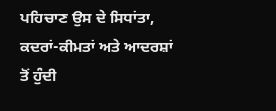ਪਹਿਚਾਣ ਉਸ ਦੇ ਸਿਧਾਂਤਾ, ਕਦਰਾਂ-ਕੀਮਤਾਂ ਅਤੇ ਆਦਰਸ਼ਾਂ ਤੋਂ ਹੁੰਦੀ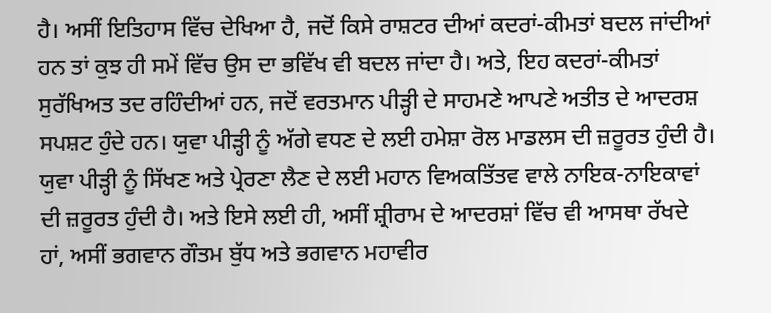ਹੈ। ਅਸੀਂ ਇਤਿਹਾਸ ਵਿੱਚ ਦੇਖਿਆ ਹੈ, ਜਦੋਂ ਕਿਸੇ ਰਾਸ਼ਟਰ ਦੀਆਂ ਕਦਰਾਂ-ਕੀਮਤਾਂ ਬਦਲ ਜਾਂਦੀਆਂ ਹਨ ਤਾਂ ਕੁਝ ਹੀ ਸਮੇਂ ਵਿੱਚ ਉਸ ਦਾ ਭਵਿੱਖ ਵੀ ਬਦਲ ਜਾਂਦਾ ਹੈ। ਅਤੇ, ਇਹ ਕਦਰਾਂ-ਕੀਮਤਾਂ ਸੁਰੱਖਿਅਤ ਤਦ ਰਹਿੰਦੀਆਂ ਹਨ, ਜਦੋਂ ਵਰਤਮਾਨ ਪੀੜ੍ਹੀ ਦੇ ਸਾਹਮਣੇ ਆਪਣੇ ਅਤੀਤ ਦੇ ਆਦਰਸ਼ ਸਪਸ਼ਟ ਹੁੰਦੇ ਹਨ। ਯੁਵਾ ਪੀੜ੍ਹੀ ਨੂੰ ਅੱਗੇ ਵਧਣ ਦੇ ਲਈ ਹਮੇਸ਼ਾ ਰੋਲ ਮਾਡਲਸ ਦੀ ਜ਼ਰੂਰਤ ਹੁੰਦੀ ਹੈ। ਯੁਵਾ ਪੀੜ੍ਹੀ ਨੂੰ ਸਿੱਖਣ ਅਤੇ ਪ੍ਰੇਰਣਾ ਲੈਣ ਦੇ ਲਈ ਮਹਾਨ ਵਿਅਕਤਿੱਤਵ ਵਾਲੇ ਨਾਇਕ-ਨਾਇਕਾਵਾਂ ਦੀ ਜ਼ਰੂਰਤ ਹੁੰਦੀ ਹੈ। ਅਤੇ ਇਸੇ ਲਈ ਹੀ, ਅਸੀਂ ਸ਼੍ਰੀਰਾਮ ਦੇ ਆਦਰਸ਼ਾਂ ਵਿੱਚ ਵੀ ਆਸਥਾ ਰੱਖਦੇ ਹਾਂ, ਅਸੀਂ ਭਗਵਾਨ ਗੌਤਮ ਬੁੱਧ ਅਤੇ ਭਗਵਾਨ ਮਹਾਵੀਰ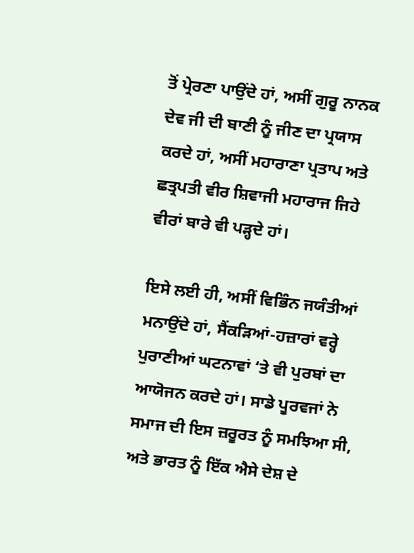ਤੋਂ ਪ੍ਰੇਰਣਾ ਪਾਉਂਦੇ ਹਾਂ, ਅਸੀਂ ਗੁਰੂ ਨਾਨਕ ਦੇਵ ਜੀ ਦੀ ਬਾਣੀ ਨੂੰ ਜੀਣ ਦਾ ਪ੍ਰਯਾਸ ਕਰਦੇ ਹਾਂ, ਅਸੀਂ ਮਹਾਰਾਣਾ ਪ੍ਰਤਾਪ ਅਤੇ ਛਤ੍ਰਪਤੀ ਵੀਰ ਸ਼ਿਵਾਜੀ ਮਹਾਰਾਜ ਜਿਹੇ ਵੀਰਾਂ ਬਾਰੇ ਵੀ ਪੜ੍ਹਦੇ ਹਾਂ।

ਇਸੇ ਲਈ ਹੀ, ਅਸੀਂ ਵਿਭਿੰਨ ਜਯੰਤੀਆਂ ਮਨਾਉਂਦੇ ਹਾਂ, ਸੈਂਕੜਿਆਂ-ਹਜ਼ਾਰਾਂ ਵਰ੍ਹੇ ਪੁਰਾਣੀਆਂ ਘਟਨਾਵਾਂ ‘ਤੇ ਵੀ ਪੁਰਬਾਂ ਦਾ ਆਯੋਜਨ ਕਰਦੇ ਹਾਂ। ਸਾਡੇ ਪੂਰਵਜਾਂ ਨੇ ਸਮਾਜ ਦੀ ਇਸ ਜ਼ਰੂਰਤ ਨੂੰ ਸਮਝਿਆ ਸੀ, ਅਤੇ ਭਾਰਤ ਨੂੰ ਇੱਕ ਐਸੇ ਦੇਸ਼ ਦੇ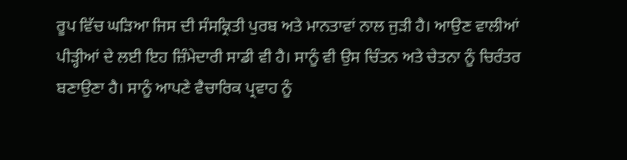ਰੂਪ ਵਿੱਚ ਘੜਿਆ ਜਿਸ ਦੀ ਸੰਸਕ੍ਰਿਤੀ ਪੁਰਬ ਅਤੇ ਮਾਨਤਾਵਾਂ ਨਾਲ ਜੁੜੀ ਹੈ। ਆਉਣ ਵਾਲੀਆਂ ਪੀੜ੍ਹੀਆਂ ਦੇ ਲਈ ਇਹ ਜ਼ਿੰਮੇਦਾਰੀ ਸਾਡੀ ਵੀ ਹੈ। ਸਾਨੂੰ ਵੀ ਉਸ ਚਿੰਤਨ ਅਤੇ ਚੇਤਨਾ ਨੂੰ ਚਿਰੰਤਰ ਬਣਾਉਣਾ ਹੈ। ਸਾਨੂੰ ਆਪਣੇ ਵੈਚਾਰਿਕ ਪ੍ਰਵਾਹ ਨੂੰ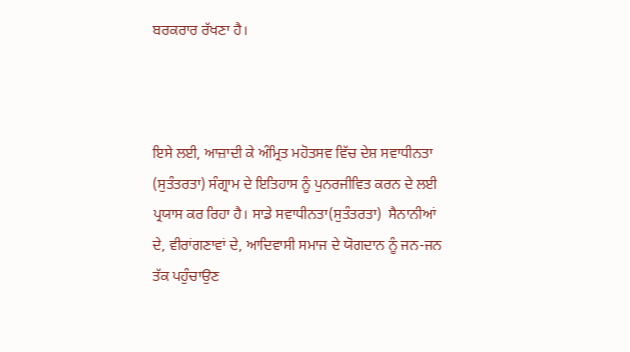ਬਰਕਰਾਰ ਰੱਖਣਾ ਹੈ।



ਇਸੇ ਲਈ, ਆਜ਼ਾਦੀ ਕੇ ਅੰਮ੍ਰਿਤ ਮਹੋਤਸਵ ਵਿੱਚ ਦੇਸ਼ ਸਵਾਧੀਨਤਾ (ਸੁਤੰਤਰਤਾ) ਸੰਗ੍ਰਾਮ ਦੇ ਇਤਿਹਾਸ ਨੂੰ ਪੁਨਰਜੀਵਿਤ ਕਰਨ ਦੇ ਲਈ ਪ੍ਰਯਾਸ ਕਰ ਰਿਹਾ ਹੈ। ਸਾਡੇ ਸਵਾਧੀਨਤਾ(ਸੁਤੰਤਰਤਾ)  ਸੈਨਾਨੀਆਂ ਦੇ, ਵੀਰਾਂਗਣਾਵਾਂ ਦੇ, ਆਦਿਵਾਸੀ ਸਮਾਜ ਦੇ ਯੋਗਦਾਨ ਨੂੰ ਜਨ-ਜਨ ਤੱਕ ਪਹੁੰਚਾਉਣ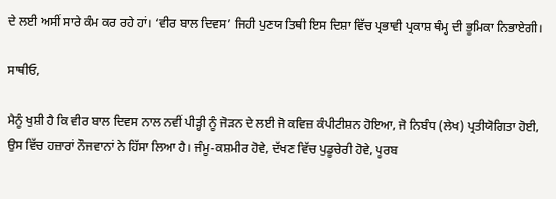ਦੇ ਲਈ ਅਸੀਂ ਸਾਰੇ ਕੰਮ ਕਰ ਰਹੇ ਹਾਂ। ‘ਵੀਰ ਬਾਲ ਦਿਵਸ’ ਜਿਹੀ ਪੁਣਯ ਤਿਥੀ ਇਸ ਦਿਸ਼ਾ ਵਿੱਚ ਪ੍ਰਭਾਵੀ ਪ੍ਰਕਾਸ਼ ਥੰਮ੍ਹ ਦੀ ਭੂਮਿਕਾ ਨਿਭਾਏਗੀ।

ਸਾਥੀਓ,

ਮੈਨੂੰ ਖੁਸ਼ੀ ਹੈ ਕਿ ਵੀਰ ਬਾਲ ਦਿਵਸ ਨਾਲ ਨਵੀਂ ਪੀੜ੍ਹੀ ਨੂੰ ਜੋੜਨ ਦੇ ਲਈ ਜੋ ਕਵਿਜ਼ ਕੰਪੀਟੀਸ਼ਨ ਹੋਇਆ, ਜੋ ਨਿਬੰਧ (ਲੇਖ) ਪ੍ਰਤੀਯੋਗਿਤਾ ਹੋਈ, ਉਸ ਵਿੱਚ ਹਜ਼ਾਰਾਂ ਨੌਜਵਾਨਾਂ ਨੇ ਹਿੱਸਾ ਲਿਆ ਹੈ। ਜੰਮੂ-ਕਸ਼ਮੀਰ ਹੋਵੇ, ਦੱਖਣ ਵਿੱਚ ਪੁਡੂਚੇਰੀ ਹੋਵੇ, ਪੂਰਬ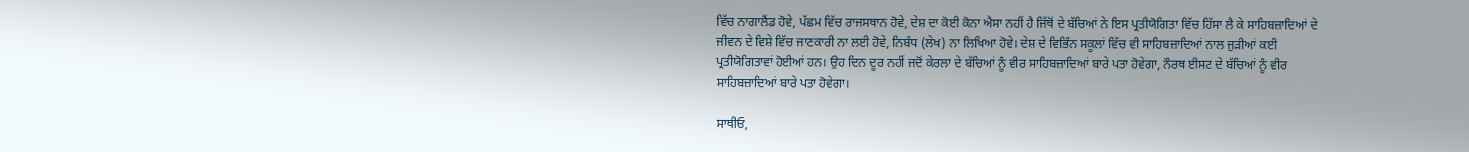ਵਿੱਚ ਨਾਗਾਲੈਂਡ ਹੋਵੇ, ਪੱਛਮ ਵਿੱਚ ਰਾਜਸਥਾਨ ਹੋਵੇ, ਦੇਸ਼ ਦਾ ਕੋਈ ਕੋਨਾ ਐਸਾ ਨਹੀਂ ਹੈ ਜਿੱਥੋਂ ਦੇ ਬੱਚਿਆਂ ਨੇ ਇਸ ਪ੍ਰਤੀਯੋਗਿਤਾ ਵਿੱਚ ਹਿੱਸਾ ਲੈ ਕੇ ਸਾਹਿਬਜ਼ਾਦਿਆਂ ਦੇ ਜੀਵਨ ਦੇ ਵਿਸ਼ੇ ਵਿੱਚ ਜਾਣਕਾਰੀ ਨਾ ਲਈ ਹੋਵੇ, ਨਿਬੰਧ (ਲੇਖ) ਨਾ ਲਿਖਿਆ ਹੋਵੇ। ਦੇਸ਼ ਦੇ ਵਿਭਿੰਨ ਸਕੂਲਾਂ ਵਿੱਚ ਵੀ ਸਾਹਿਬਜ਼ਾਦਿਆਂ ਨਾਲ ਜੁੜੀਆਂ ਕਈ ਪ੍ਰਤੀਯੋਗਿਤਾਵਾਂ ਹੋਈਆਂ ਹਨ। ਉਹ ਦਿਨ ਦੂਰ ਨਹੀਂ ਜਦੋਂ ਕੇਰਲਾ ਦੇ ਬੱਚਿਆਂ ਨੂੰ ਵੀਰ ਸਾਹਿਬਜ਼ਾਦਿਆਂ ਬਾਰੇ ਪਤਾ ਹੋਵੇਗਾ, ਨੌਰਥ ਈਸਟ ਦੇ ਬੱਚਿਆਂ ਨੂੰ ਵੀਰ ਸਾਹਿਬਜ਼ਾਦਿਆਂ ਬਾਰੇ ਪਤਾ ਹੋਵੇਗਾ।

ਸਾਥੀਓ,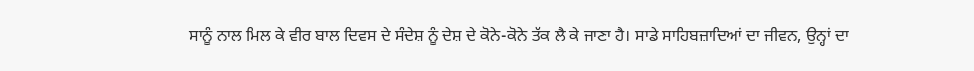ਸਾਨੂੰ ਨਾਲ ਮਿਲ ਕੇ ਵੀਰ ਬਾਲ ਦਿਵਸ ਦੇ ਸੰਦੇਸ਼ ਨੂੰ ਦੇਸ਼ ਦੇ ਕੋਨੇ-ਕੋਨੇ ਤੱਕ ਲੈ ਕੇ ਜਾਣਾ ਹੈ। ਸਾਡੇ ਸਾਹਿਬਜ਼ਾਦਿਆਂ ਦਾ ਜੀਵਨ, ਉਨ੍ਹਾਂ ਦਾ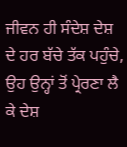ਜੀਵਨ ਹੀ ਸੰਦੇਸ਼ ਦੇਸ਼ ਦੇ ਹਰ ਬੱਚੇ ਤੱਕ ਪਹੁੰਚੇ, ਉਹ ਉਨ੍ਹਾਂ ਤੋਂ ਪ੍ਰੇਰਣਾ ਲੈ ਕੇ ਦੇਸ਼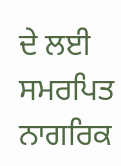ਦੇ ਲਈ ਸਮਰਪਿਤ ਨਾਗਰਿਕ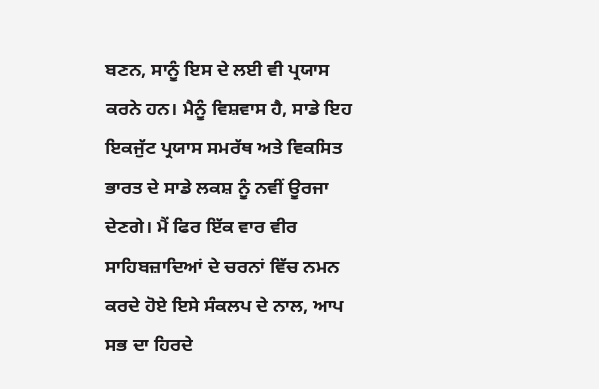ਬਣਨ, ਸਾਨੂੰ ਇਸ ਦੇ ਲਈ ਵੀ ਪ੍ਰਯਾਸ ਕਰਨੇ ਹਨ। ਮੈਨੂੰ ਵਿਸ਼ਵਾਸ ਹੈ, ਸਾਡੇ ਇਹ ਇਕਜੁੱਟ ਪ੍ਰਯਾਸ ਸਮਰੱਥ ਅਤੇ ਵਿਕਸਿਤ ਭਾਰਤ ਦੇ ਸਾਡੇ ਲਕਸ਼ ਨੂੰ ਨਵੀਂ ਊਰਜਾ ਦੇਣਗੇ। ਮੈਂ ਫਿਰ ਇੱਕ ਵਾਰ ਵੀਰ ਸਾਹਿਬਜ਼ਾਦਿਆਂ ਦੇ ਚਰਨਾਂ ਵਿੱਚ ਨਮਨ ਕਰਦੇ ਹੋਏ ਇਸੇ ਸੰਕਲਪ ਦੇ ਨਾਲ, ਆਪ ਸਭ ਦਾ ਹਿਰਦੇ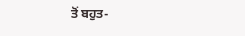ਤੋਂ ਬਹੁਤ-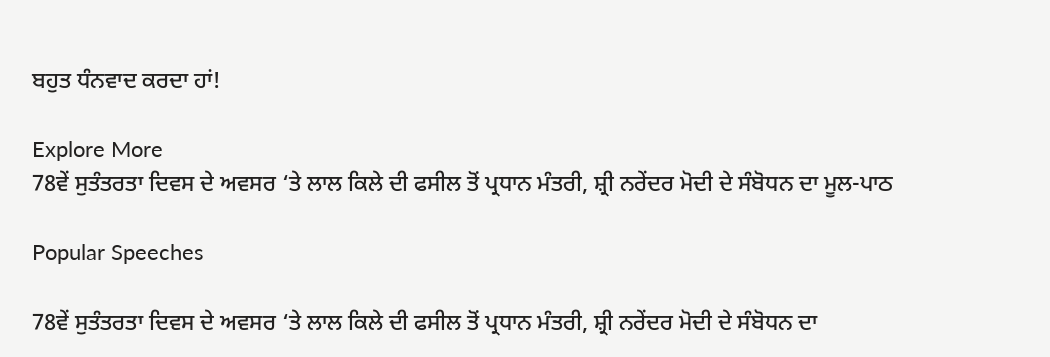ਬਹੁਤ ਧੰਨਵਾਦ ਕਰਦਾ ਹਾਂ!

Explore More
78ਵੇਂ ਸੁਤੰਤਰਤਾ ਦਿਵਸ ਦੇ ਅਵਸਰ ‘ਤੇ ਲਾਲ ਕਿਲੇ ਦੀ ਫਸੀਲ ਤੋਂ ਪ੍ਰਧਾਨ ਮੰਤਰੀ, ਸ਼੍ਰੀ ਨਰੇਂਦਰ ਮੋਦੀ ਦੇ ਸੰਬੋਧਨ ਦਾ ਮੂਲ-ਪਾਠ

Popular Speeches

78ਵੇਂ ਸੁਤੰਤਰਤਾ ਦਿਵਸ ਦੇ ਅਵਸਰ ‘ਤੇ ਲਾਲ ਕਿਲੇ ਦੀ ਫਸੀਲ ਤੋਂ ਪ੍ਰਧਾਨ ਮੰਤਰੀ, ਸ਼੍ਰੀ ਨਰੇਂਦਰ ਮੋਦੀ ਦੇ ਸੰਬੋਧਨ ਦਾ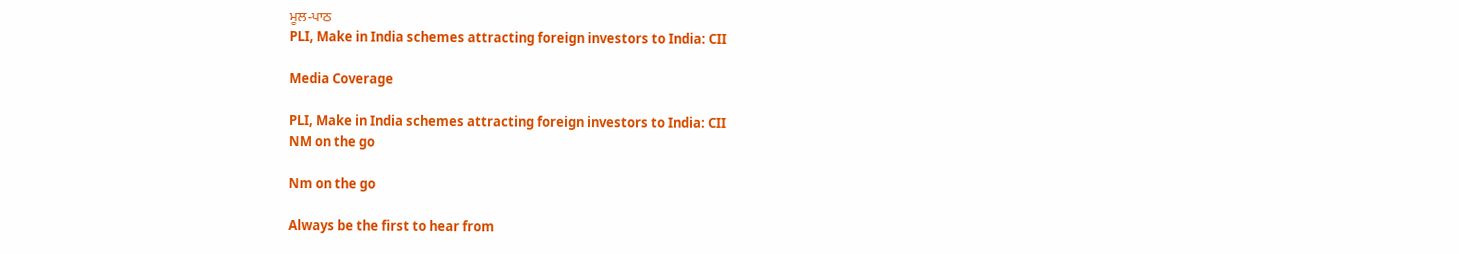ਮੂਲ-ਪਾਠ
PLI, Make in India schemes attracting foreign investors to India: CII

Media Coverage

PLI, Make in India schemes attracting foreign investors to India: CII
NM on the go

Nm on the go

Always be the first to hear from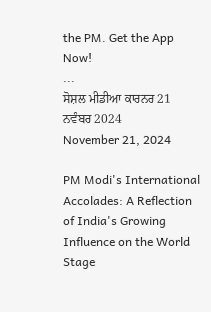the PM. Get the App Now!
...
ਸੋਸ਼ਲ ਮੀਡੀਆ ਕਾਰਨਰ 21 ਨਵੰਬਰ 2024
November 21, 2024

PM Modi's International Accolades: A Reflection of India's Growing Influence on the World Stage